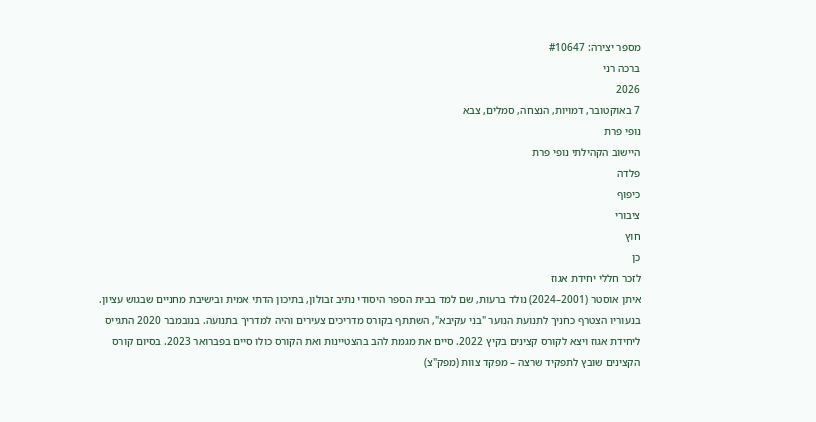מספר יצירה: #10647
ברכה רני
2026
7 באוקטובר, דמויות, הנצחה, סמלים, צבא
נופי פרת
היישוב הקהילתי נופי פרת
פלדה
כיפוף
ציבורי
חוץ
כן
לזכר חללי יחידת אגוז
איתן אוסטר (2001–2024) נולד ברעות, שם למד בבית הספר היסודי נתיב זבולון, בתיכון הדתי אמית ובישיבת מחניים שבגוש עציון. בנעוריו הצטרף כחניך לתנועת הנוער "בני עקיבא", השתתף בקורס מדריכים צעירים והיה למדריך בתנועה. בנובמבר 2020 התגייס ליחידת אגוז ויצא לקורס קצינים בקיץ 2022. סיים את מגמת להב בהצטיינות ואת הקורס כולו סיים בפברואר 2023. בסיום קורס הקצינים שובץ לתפקיד שרצה – מפקד צוות (מפק"צ)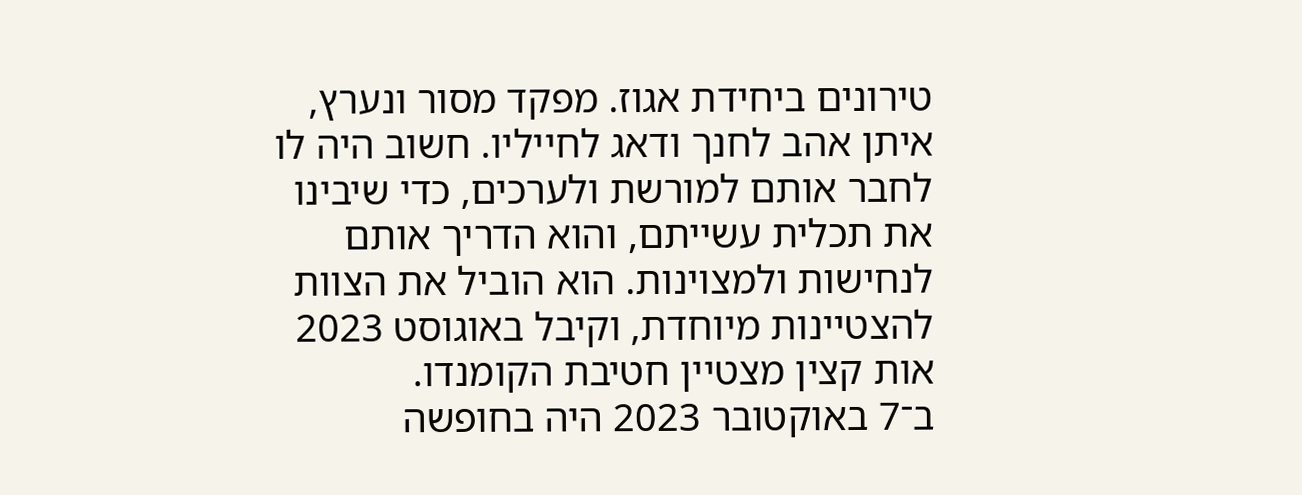טירונים ביחידת אגוז. מפקד מסור ונערץ, איתן אהב לחנך ודאג לחייליו. חשוב היה לו לחבר אותם למורשת ולערכים, כדי שיבינו את תכלית עשייתם, והוא הדריך אותם לנחישות ולמצוינות. הוא הוביל את הצוות להצטיינות מיוחדת, וקיבל באוגוסט 2023 אות קצין מצטיין חטיבת הקומנדו.
ב־7 באוקטובר 2023 היה בחופשה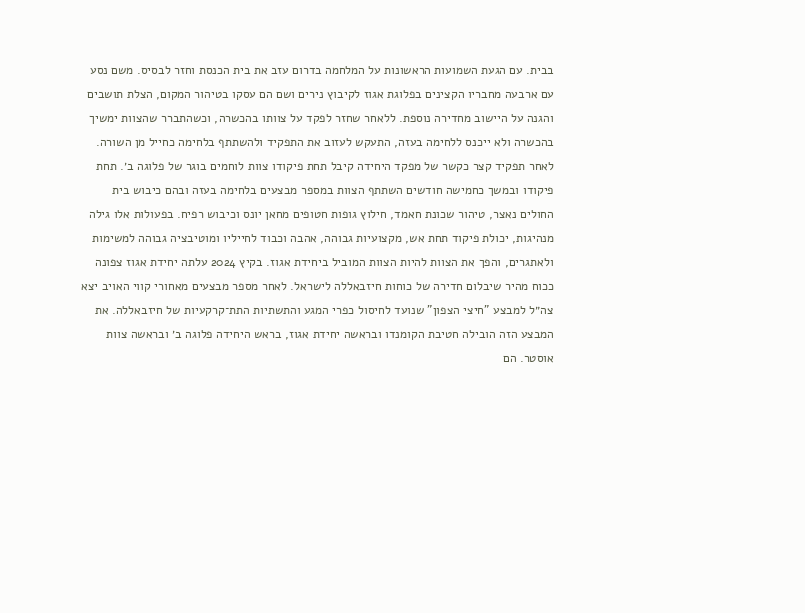בבית. עם הגעת השמועות הראשונות על המלחמה בדרום עזב את בית הכנסת וחזר לבסיס. משם נסע עם ארבעה מחבריו הקצינים בפלוגת אגוז לקיבוץ נירים ושם הם עסקו בטיהור המקום, הצלת תושבים והגנה על היישוב מחדירה נוספת. ללאחר שחזר לפקד על צוותו בהכשרה, וכשהתברר שהצוות ימשיך בהכשרה ולא ייכנס ללחימה בעזה, התעקש לעזוב את התפקיד ולהשתתף בלחימה כחייל מן השורה. לאחר תפקיד קצר כקשר של מפקד היחידה קיבל תחת פיקודו צוות לוחמים בוגר של פלוגה ב׳. תחת פיקודו ובמשך כחמישה חודשים השתתף הצוות במספר מבצעים בלחימה בעזה ובהם כיבוש בית החולים נאצר, טיהור שכונת חאמד, חילוץ גופות חטופים מחאן יונס וכיבוש רפיח. בפעולות אלו גילה מנהיגות, יכולת פיקוד תחת אש, מקצועיות גבוהה, אהבה וכבוד לחייליו ומוטיבציה גבוהה למשימות ולאתגרים, והפך את הצוות להיות הצוות המוביל ביחידת אגוז. בקיץ 2024 עלתה יחידת אגוז צפונה ככוח מהיר שיבלום חדירה של כוחות חיזבאללה לישראל. לאחר מספר מבצעים מאחורי קווי האויב יצא צה״ל למבצע "חיצי הצפון" שנועד לחיסול כפרי המגע והתשתיות התת־קרקעיות של חיזבאללה. את המבצע הזה הובילה חטיבת הקומנדו ובראשה יחידת אגוז, בראש היחידה פלוגה ב׳ ובראשה צוות אוסטר. הם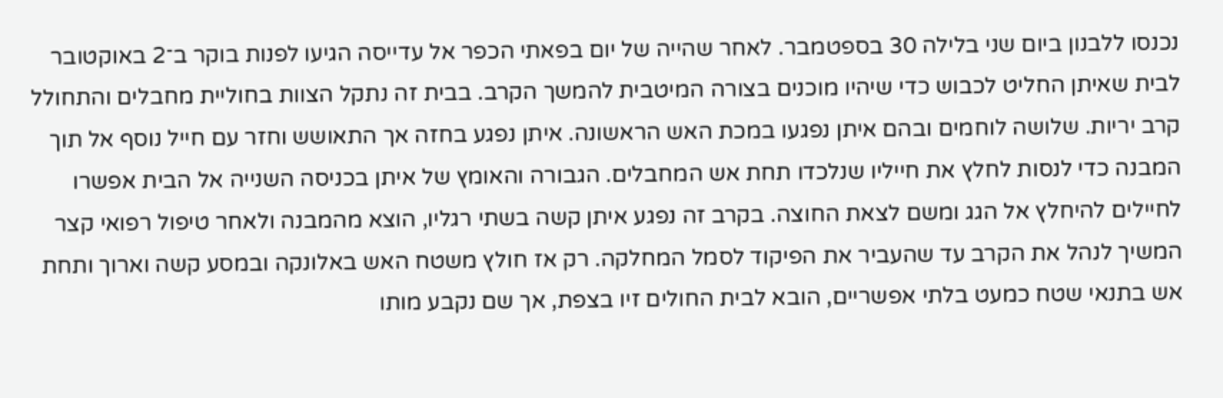נכנסו ללבנון ביום שני בלילה 30 בספטמבר. לאחר שהייה של יום בפאתי הכפר אל עדייסה הגיעו לפנות בוקר ב־2 באוקטובר לבית שאיתן החליט לכבוש כדי שיהיו מוכנים בצורה המיטבית להמשך הקרב. בבית זה נתקל הצוות בחוליית מחבלים והתחולל קרב יריות. שלושה לוחמים ובהם איתן נפגעו במכת האש הראשונה. איתן נפגע בחזה אך התאושש וחזר עם חייל נוסף אל תוך המבנה כדי לנסות לחלץ את חייליו שנלכדו תחת אש המחבלים. הגבורה והאומץ של איתן בכניסה השנייה אל הבית אפשרו לחיילים להיחלץ אל הגג ומשם לצאת החוצה. בקרב זה נפגע איתן קשה בשתי רגליו, הוצא מהמבנה ולאחר טיפול רפואי קצר המשיך לנהל את הקרב עד שהעביר את הפיקוד לסמל המחלקה. רק אז חולץ משטח האש באלונקה ובמסע קשה וארוך ותחת אש בתנאי שטח כמעט בלתי אפשריים, הובא לבית החולים זיו בצפת, אך שם נקבע מותו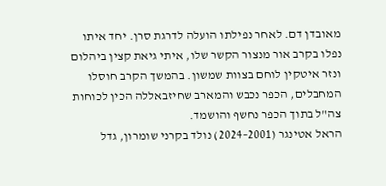מאובדן דם. לאחר נפילתו הועלה לדרגת סרן. יחד איתו נפלו בקרב אור מנצור הקשר שלו, איתי גיאת קצין ביהלום ונזר איטקין לוחם בצוות שמשון. בהמשך הקרב חוסלו המחבלים, הכפר נכבש והמארב שחיזבאללה הכין לכוחות צה"ל בתוך הכפר נחשף והושמד.
הראל אטינגר (2001–2024) נולד בקרני שומרון, גדל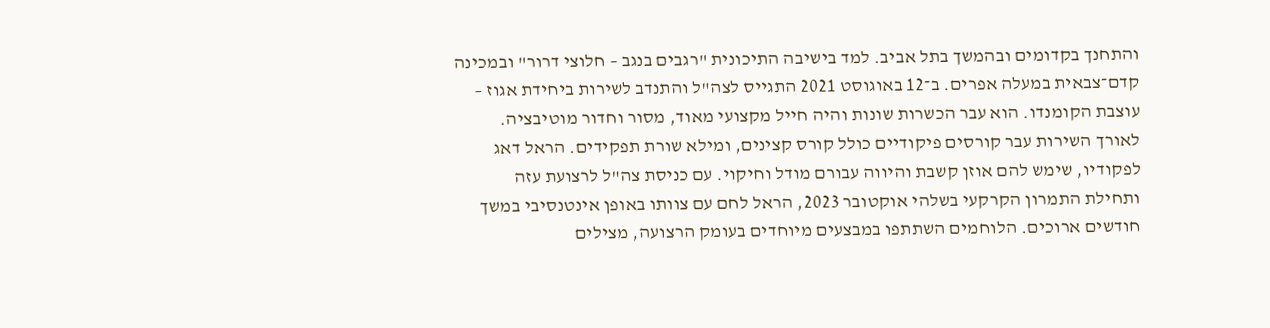והתחנך בקדומים ובהמשך בתל אביב. למד בישיבה התיכונית "רגבים בנגב – חלוצי דרור" ובמכינה קדם־צבאית במעלה אפרים. ב־12 באוגוסט 2021 התגייס לצה"ל והתנדב לשירות ביחידת אגוז – עוצבת הקומנדו. הוא עבר הכשרות שונות והיה חייל מקצועי מאוד, מסור וחדור מוטיבציה. לאורך השירות עבר קורסים פיקודיים כולל קורס קצינים, ומילא שורת תפקידים. הראל דאג לפקודיו, שימש להם אוזן קשבת והיווה עבורם מודל וחיקוי. עם כניסת צה"ל לרצועת עזה ותחילת התמרון הקרקעי בשלהי אוקטובר 2023, הראל לחם עם צוותו באופן אינטנסיבי במשך חודשים ארוכים. הלוחמים השתתפו במבצעים מיוחדים בעומק הרצועה, מצילים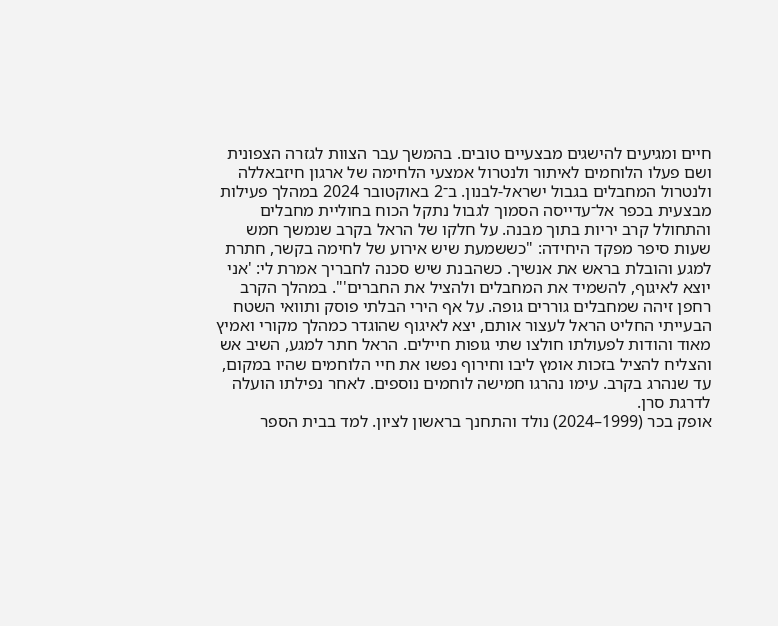חיים ומגיעים להישגים מבצעיים טובים. בהמשך עבר הצוות לגזרה הצפונית ושם פעלו הלוחמים לאיתור ולנטרול אמצעי הלחימה של ארגון חיזבאללה ולנטרול המחבלים בגבול ישראל-לבנון. ב־2 באוקטובר 2024 במהלך פעילות מבצעית בכפר אל־עדייסה הסמוך לגבול נתקל הכוח בחוליית מחבלים והתחולל קרב יריות בתוך מבנה. על חלקו של הראל בקרב שנמשך חמש שעות סיפר מפקד היחידה: "כששמעת שיש אירוע של לחימה בקשר, חתרת למגע והובלת בראש את אנשיך. כשהבנת שיש סכנה לחבריך אמרת לי: 'אני יוצא לאיגוף, להשמיד את המחבלים ולהציל את החברים'". במהלך הקרב רחפן זיהה שמחבלים גוררים גופה. על אף הירי הבלתי פוסק ותוואי השטח הבעייתי החליט הראל לעצור אותם, יצא לאיגוף שהוגדר כמהלך מקורי ואמיץ מאוד והודות לפעולתו חולצו שתי גופות חיילים. הראל חתר למגע, השיב אש והצליח להציל בזכות אומץ ליבו וחירוף נפשו את חיי הלוחמים שהיו במקום, עד שנהרג בקרב. עימו נהרגו חמישה לוחמים נוספים. לאחר נפילתו הועלה לדרגת סרן.
אופק בכר (1999–2024) נולד והתחנך בראשון לציון. למד בבית הספר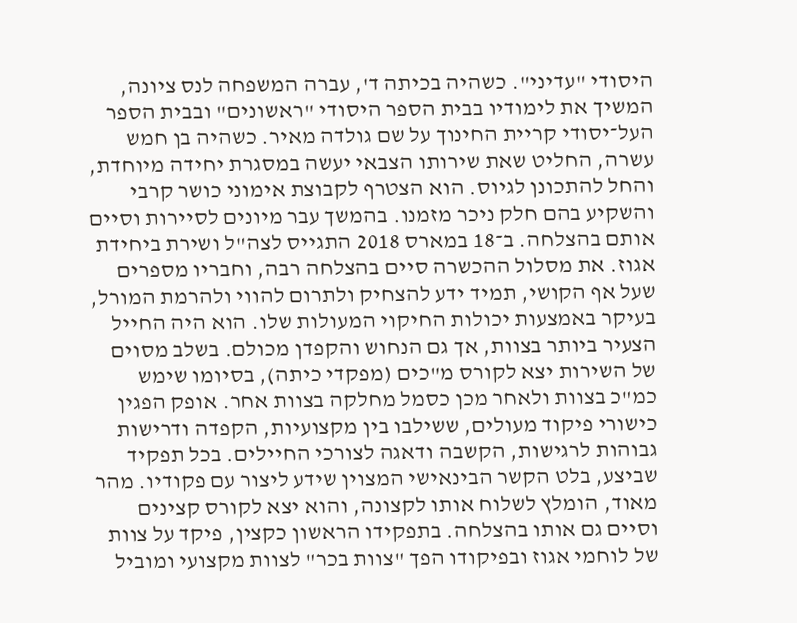היסודי "עדיני". כשהיה בכיתה ד', עברה המשפחה לנס ציונה, המשיך את לימודיו בבית הספר היסודי "ראשונים" ובבית הספר העל־יסודי קריית החינוך על שם גולדה מאיר. כשהיה בן חמש עשרה, החליט שאת שירותו הצבאי יעשה במסגרת יחידה מיוחדת, והחל להתכונן לגיוס. הוא הצטרף לקבוצת אימוני כושר קרבי והשקיע בהם חלק ניכר מזמנו. בהמשך עבר מיונים לסיירות וסיים אותם בהצלחה. ב־18 במארס 2018 התגייס לצה"ל ושירת ביחידת אגוז. את מסלול ההכשרה סיים בהצלחה רבה, וחבריו מספרים שעל אף הקושי, תמיד ידע להצחיק ולתרום להווי ולהרמת המורל, בעיקר באמצעות יכולות החיקוי המעולות שלו. הוא היה החייל הצעיר ביותר בצוות, אך גם הנחוש והקפדן מכולם. בשלב מסוים של השירות יצא לקורס מ"כים (מפקדי כיתה), בסיומו שימש כמ"כ בצוות ולאחר מכן כסמל מחלקה בצוות אחר. אופק הפגין כישורי פיקוד מעולים, ששילבו בין מקצועיות, הקפדה ודרישות גבוהות לרגישות, הקשבה ודאגה לצורכי החיילים. בכל תפקיד שביצע, בלט הקשר הבינאישי המצוין שידע ליצור עם פקודיו. מהר מאוד, הומלץ לשלוח אותו לקצונה, והוא יצא לקורס קצינים וסיים גם אותו בהצלחה. בתפקידו הראשון כקצין, פיקד על צוות של לוחמי אגוז ובפיקודו הפך "צוות בכר" לצוות מקצועי ומוביל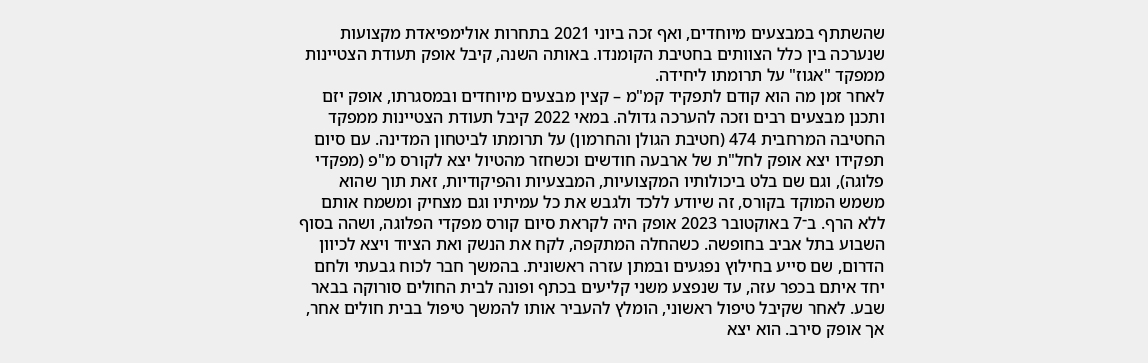שהשתתף במבצעים מיוחדים, ואף זכה ביוני 2021 בתחרות אולימפיאדת מקצועות שנערכה בין כלל הצוותים בחטיבת הקומנדו. באותה השנה, קיבל אופק תעודת הצטיינות ממפקד "אגוז" על תרומתו ליחידה.
לאחר זמן מה הוא קודם לתפקיד קמ"מ – קצין מבצעים מיוחדים ובמסגרתו, אופק יזם ותכנן מבצעים רבים וזכה להערכה גדולה. במאי 2022 קיבל תעודת הצטיינות ממפקד החטיבה המרחבית 474 (חטיבת הגולן והחרמון) על תרומתו לביטחון המדינה. עם סיום תפקידו יצא אופק לחל"ת של ארבעה חודשים וכשחזר מהטיול יצא לקורס מ"פ (מפקדי פלוגה), וגם שם בלט ביכולותיו המקצועיות, המבצעיות והפיקודיות, זאת תוך שהוא משמש המוקד בקורס, זה שיודע ללכד ולגבש את כל עמיתיו וגם מצחיק ומשמח אותם ללא הרף. ב־7 באוקטובר 2023 אופק היה לקראת סיום קורס מפקדי הפלוגה, ושהה בסוף השבוע בתל אביב בחופשה. כשהחלה המתקפה, לקח את הנשק ואת הציוד ויצא לכיוון הדרום, שם סייע בחילוץ נפגעים ובמתן עזרה ראשונית. בהמשך חבר לכוח גבעתי ולחם יחד איתם בכפר עזה, עד שנפצע משני קליעים בכתף ופונה לבית החולים סורוקה בבאר שבע. לאחר שקיבל טיפול ראשוני, הומלץ להעביר אותו להמשך טיפול בבית חולים אחר, אך אופק סירב. הוא יצא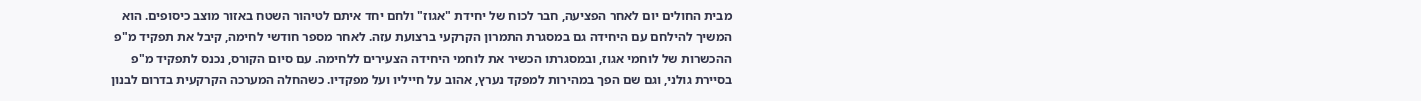מבית החולים יום לאחר הפציעה, חבר לכוח של יחידת "אגוז" ולחם יחד איתם לטיהור השטח באזור מוצב כיסופים. הוא המשיך להילחם עם היחידה גם במסגרת התמרון הקרקעי ברצועת עזה. לאחר מספר חודשי לחימה, קיבל את תפקיד מ"פ ההכשרות של לוחמי אגוז, ובמסגרתו הכשיר את לוחמי היחידה הצעירים ללחימה. עם סיום הקורס, נכנס לתפקיד מ"פ בסיירת גולני, וגם שם הפך במהירות למפקד נערץ, אהוב על חייליו ועל מפקדיו. כשהחלה המערכה הקרקעית בדרום לבנון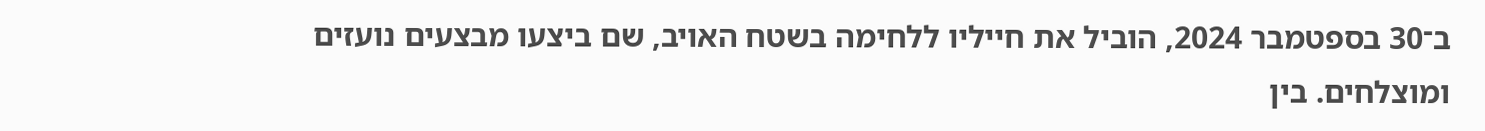ב־30 בספטמבר 2024, הוביל את חייליו ללחימה בשטח האויב, שם ביצעו מבצעים נועזים ומוצלחים. בין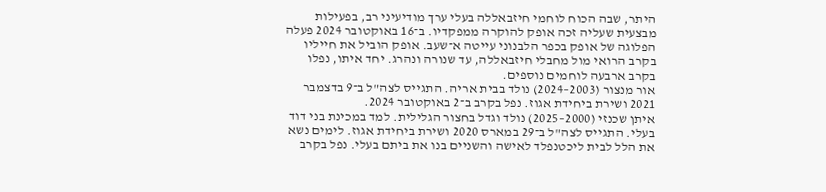היתר, שבה הכוח לוחמי חיזבאללה בעלי ערך מודיעיני רב, בפעילות מבצעית שעליה זכה אופק להוקרה ממפקדיו. ב־16 באוקטובר 2024 פעלה הפלוגה של אופק בכפר הלבנוני עייטה א־שעב. אופק הוביל את חייליו בקרב הרואי מול מחבלי חיזבאללה, עד שנורה ונהרג. יחד איתו, נפלו בקרב ארבעה לוחמים נוספים.
אור מנצור (2003–2024) נולד בבית אריה. התגייס לצה"ל ב־9 בדצמבר 2021 ושירת ביחידת אגוז. נפל בקרב ב־2 באוקטובר 2024.
איתן שכנזי (2000–2025) נולד וגדל בחצור הגלילית. למד במכינת בני דוד בעלי. התגייס לצה"ל ב־29 במארס 2020 ושירת ביחידת אגוז. לימים נשא את הלל לבית ליכטנפלד לאישה והשניים בנו את ביתם בעלי. נפל בקרב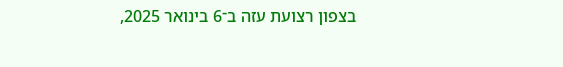בצפון רצועת עזה ב־6 בינואר 2025,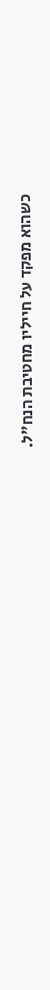כשהוא מפקד על חייליו מחטיבת הנח"ל.